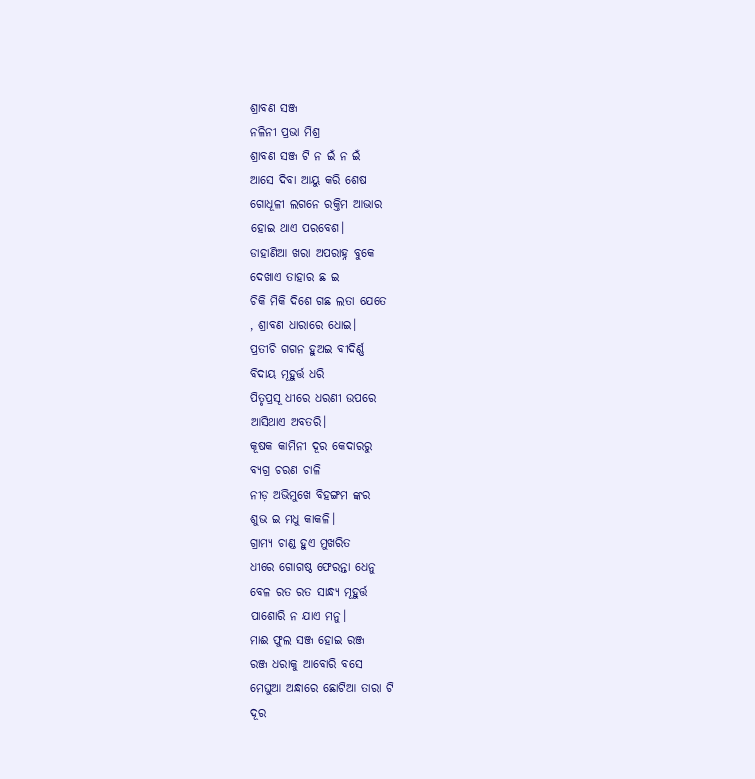ଶ୍ରାବଣ ସଞ୍ଜ
ନଳିନୀ ପ୍ରଭା ମିଶ୍ର
ଶ୍ରାବଣ ସଞ୍ଜ ଟି ନ ଇଁ ନ ଇଁ
ଆସେ ଦିବା ଆୟୁ କରି ଶେଷ
ଗୋଧୂଳୀ ଲଗନେ ରକ୍ତିମ ଆଭାର
ହୋଇ ଥାଏ ପରବେଶ।
ଡାହାଣିଆ ଖରା ଅପରାହ୍ନ ବୁକେ
ଦେଖାଏ ତାହାର ଛ ଇ
ଚିକି ମିକି ଦିଶେ ଗଛ ଲତା ଯେତେ
, ଶ୍ରାବଣ ଧାରାରେ ଧୋଇ।
ପ୍ରତୀଚି ଗଗନ ହୁଅଇ ବୀଦିର୍ଣ୍ଣ
ବିଦାୟ ମୂହୁର୍ତ୍ତ ଧରି
ପିତୃପ୍ରସୂ ଧୀରେ ଧରଣୀ ଉପରେ
ଆସିଥାଏ ଅବତରି।
କୂଷକ କାମିନୀ ଦୂର କେଦାରରୁ
ବ୍ୟଗ୍ର ଚରଣ ଚାଳି
ନୀଡ଼ ଅଭିମୁଖେ ବିହଙ୍ଗମ ଙ୍କର
ଶୁଭ ଇ ମଧୁ କାକଳି।
ଗ୍ରାମ୍ୟ ଚାଣ୍ଡ ହୁଏ ମୁଖରିତ
ଧୀରେ ଗୋଗଷ୍ଠ ଫେରନ୍ତା ଧେନୁ
ବେଳ ରତ ରତ ସାନ୍ଧ୍ୟ ମୂହୁର୍ତ୍ତ
ପାଶୋରି ନ ଯାଏ ମନୁ।
ମାଈ ଫୁଲ ସଞ୍ଜ ହୋଇ ରଞ୍ଜ
ରଞ୍ଜ ଧରାକୁ ଆବୋରି ବସେ
ମେଘୁଆ ଅନ୍ଧାରେ ଛୋଟିଆ ତାରା ଟି
ଦୂର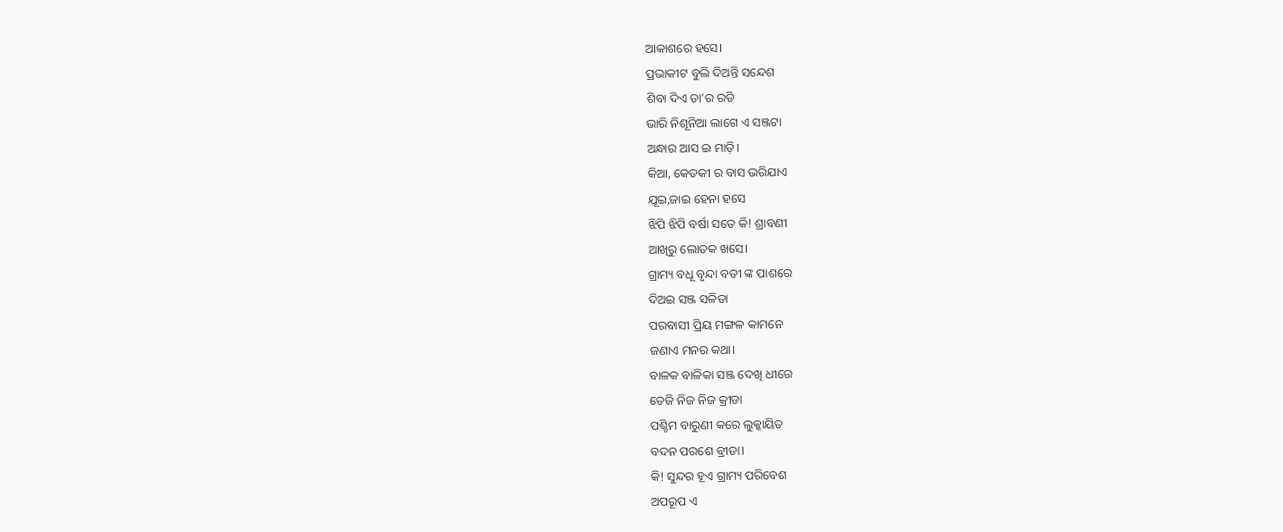ଆକାଶରେ ହସେ।
ପ୍ରଭାକୀଟ ବୁଲି ଦିଅନ୍ତି ସନ୍ଦେଶ
ଶିବା ଦିଏ ତା’ର ରଡି
ଭାରି ନିଶୂନିଆ ଲାଗେ ଏ ସଞ୍ଜଟା
ଅନ୍ଧାର ଆସ ଇ ମାଡ଼ି।
କିଆ, କେତକୀ ର ବାସ ଭରିଯାଏ
ଯୂଇ,ଜାଇ ହେନା ହସେ
ଝିପି ଝିପି ବର୍ଷା ସତେ କି! ଶ୍ରାବଣୀ
ଆଖିରୁ ଲୋତକ ଖସେ।
ଗ୍ରାମ୍ୟ ବଧୂ ବୃନ୍ଦା ବତୀ ଙ୍କ ପାଶରେ
ଦିଅଇ ସଞ୍ଜ ସଳିତା
ପରବାସୀ ପ୍ରିୟ ମଙ୍ଗଳ କାମନେ
ଜଣାଏ ମନର କଥା।
ବାଳକ ବାଳିକା ସଞ୍ଜ ଦେଖି ଧୀରେ
ତେଜି ନିଜ ନିଜ କ୍ରୀଡା
ପଶ୍ଚିମ ବାରୁଣୀ କରେ ଲୁକ୍କାୟିତ
ବଦନ ପରଶେ ବ୍ରୀଡା।
କି! ସୁନ୍ଦର ହୂଏ ଗ୍ରାମ୍ୟ ପରିବେଶ
ଅପରୂପ ଏ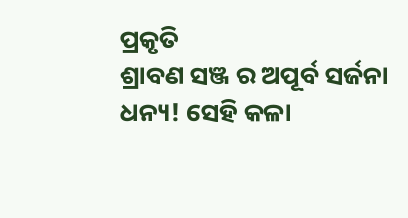ପ୍ରକୃତି
ଶ୍ରାବଣ ସଞ୍ଜ ର ଅପୂର୍ବ ସର୍ଜନା
ଧନ୍ୟ! ସେହି କଳା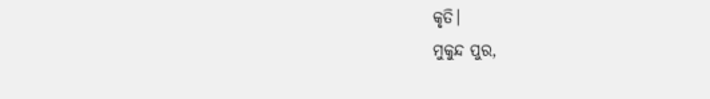କୃତି।
ମୁକୁନ୍ଦ ପୁର,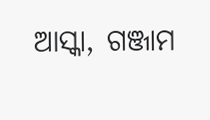ଆସ୍କା, ଗଞ୍ଜାମ